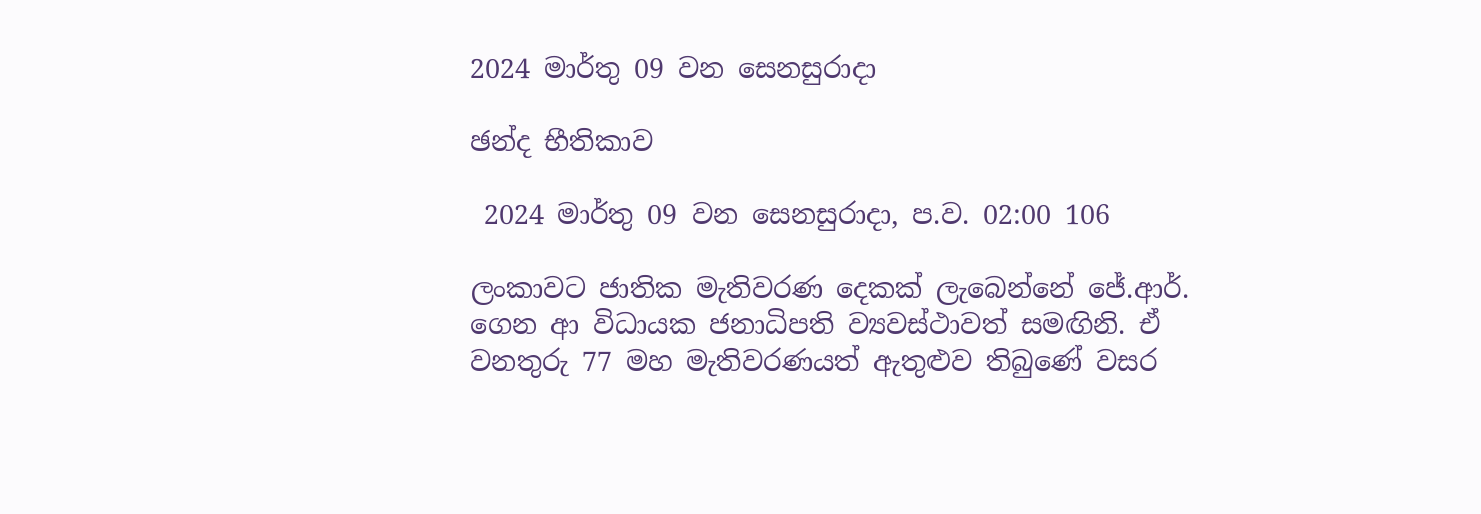2024 මාර්තු 09 වන සෙනසුරාදා

ඡන්ද භීතිකාව

 2024 මාර්තු 09 වන සෙනසුරාදා, ප.ව. 02:00 106

ලංකාවට ජාතික මැතිවරණ දෙකක් ලැබෙන්නේ ජේ.ආර්. ගෙන ආ විධායක ජනාධිපති ව්‍යවස්ථාවත් සමඟිනි. ඒ වනතුරු 77 මහ මැතිවරණයත් ඇතුළුව තිබුණේ වසර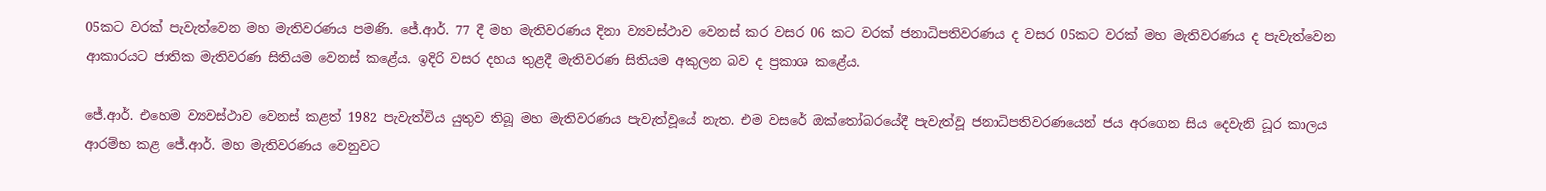05කට වරක් පැවැත්වෙන මහ මැතිවරණය පමණි. ජේ.ආර්. 77 දී මහ මැතිවරණය දිනා ව්‍යවස්ථාව වෙනස් කර වසර 06 කට වරක් ජනාධිපතිවරණය ද වසර 05කට වරක් මහ මැතිවරණය ද පැවැත්වෙන ආකාරයට ජාතික මැතිවරණ සිතියම වෙනස් කළේය. ඉදිරි වසර දහය තුළදී මැතිවරණ සිතියම අකුලන බව ද ප්‍රකාශ කළේය.

ජේ.ආර්. එහෙම ව්‍යවස්ථාව වෙනස් කළත් 1982 පැවැත්විය යුතුව තිබූ මහ මැතිවරණය පැවැත්වූයේ නැත. එම වසරේ ඔක්තෝබරයේදී පැවැත්වූ ජනාධිපතිවරණයෙන් ජය අරගෙන සිය දෙවැනි ධූර කාලය ආරම්භ කළ ජේ.ආර්. මහ මැතිවරණය වෙනුවට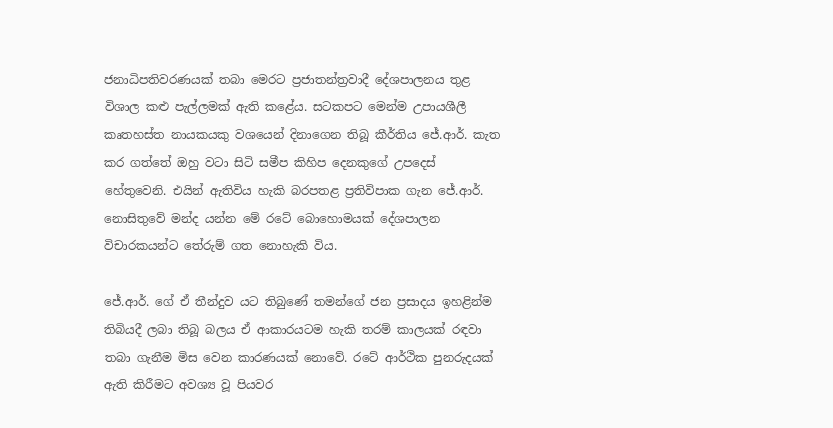ජනාධිපතිවරණයක් තබා මෙරට ප්‍රජාතන්ත්‍රවාදී දේශපාලනය තුළ විශාල කළු පැල්ලමක් ඇති කළේය. සටකපට මෙන්ම උපායශීලී කෘතහස්ත නායකයකු වශයෙන් දිනාගෙන තිබූ කීර්තිය ජේ.ආර්. කැත කර ගත්තේ ඔහු වටා සිටි සමීප කිහිප දෙනකුගේ උපදෙස් හේතුවෙනි. එයින් ඇතිවිය හැකි බරපතළ ප්‍රතිවිපාක ගැන ජේ.ආර්. නොසිතුවේ මන්ද යන්න මේ රටේ බොහොමයක් දේශපාලන විචාරකයන්ට තේරුම් ගත නොහැකි විය.

ජේ.ආර්. ගේ ඒ තීන්දුව යට තිබුණේ තමන්ගේ ජන ප්‍රසාදය ඉහළින්ම තිබියදී ලබා තිබූ බලය ඒ ආකාරයටම හැකි තරම් කාලයක් රඳවා තබා ගැනීම මිස වෙන කාරණයක් නොවේ. රටේ ආර්ථික පුනරුදයක් ඇති කිරීමට අවශ්‍ය වූ පියවර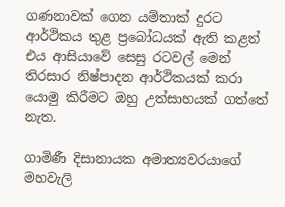ගණනාවක් ගෙන යම්තාක් දුරට ආර්ථිකය තුළ ප්‍රබෝධයක් ඇති කළත් එය ආසියාවේ සෙසු රටවල් මෙන් තිරසාර නිෂ්පාදන ආර්ථිකයක් කරා යොමු කිරීමට ඔහු උත්සාහයක් ගත්තේ නැත.

ගාමිණී දිසානායක අමාත්‍යවරයාගේ මහවැලි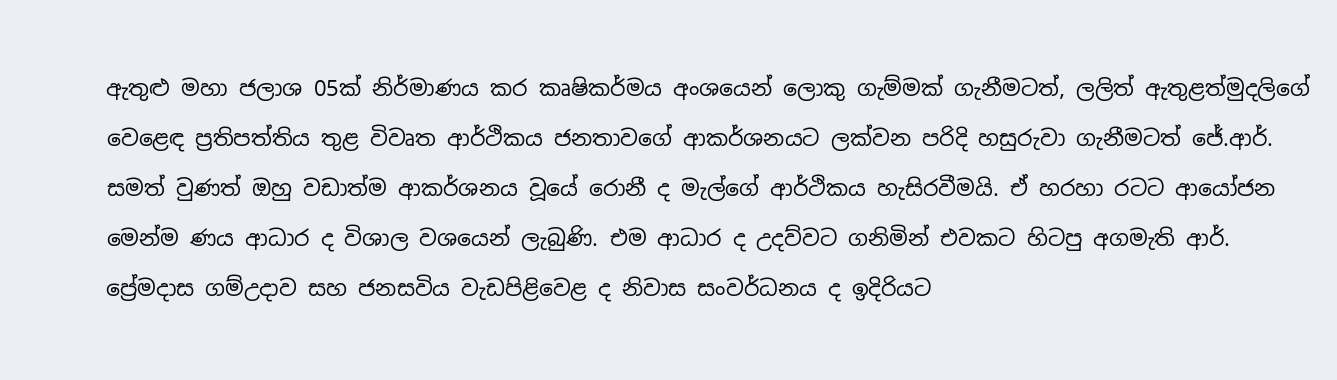ඇතුළු මහා ජලාශ 05ක් නිර්මාණය කර කෘෂිකර්මය අංශයෙන් ලොකු ගැම්මක් ගැනීමටත්, ලලිත් ඇතුළත්මුදලිගේ වෙළෙඳ ප්‍රතිපත්තිය තුළ විවෘත ආර්ථිකය ජනතාවගේ ආකර්ශනයට ලක්වන පරිදි හසුරුවා ගැනීමටත් ජේ.ආර්. සමත් වුණත් ඔහු වඩාත්ම ආකර්ශනය වූයේ රොනී ද මැල්ගේ ආර්ථිකය හැසිරවීමයි. ඒ හරහා රටට ආයෝජන මෙන්ම ණය ආධාර ද විශාල වශයෙන් ලැබුණි. එම ආධාර ද උදව්වට ගනිමින් එවකට හිටපු අගමැති ආර්. ප්‍රේමදාස ගම්උදාව සහ ජනසවිය වැඩපිළිවෙළ ද නිවාස සංවර්ධනය ද ඉදිරියට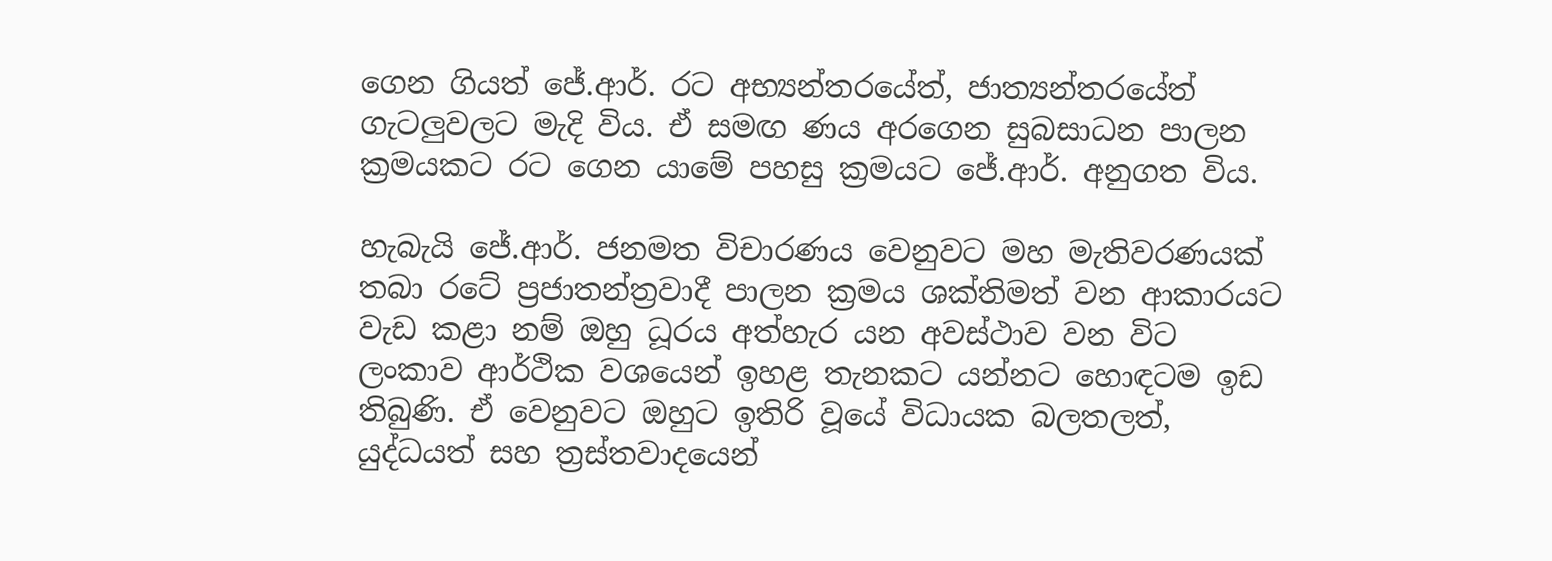ගෙන ගියත් ජේ.ආර්. රට අභ්‍යන්තරයේත්, ජාත්‍යන්තරයේත් ගැටලුවලට මැදි විය. ඒ සමඟ ණය අරගෙන සුබසාධන පාලන ක්‍රමයකට රට ගෙන යාමේ පහසු ක්‍රමයට ජේ.ආර්. අනුගත විය.

හැබැයි ජේ.ආර්. ජනමත විචාරණය වෙනුවට මහ මැතිවරණයක් තබා රටේ ප්‍රජාතන්ත්‍රවාදී පාලන ක්‍රමය ශක්තිමත් වන ආකාරයට වැඩ කළා නම් ඔහු ධූරය අත්හැර යන අවස්ථාව වන විට ලංකාව ආර්ථික වශයෙන් ඉහළ තැනකට යන්නට හොඳටම ඉඩ තිබුණි. ඒ වෙනුවට ඔහුට ඉතිරි වූයේ විධායක බලතලත්, යුද්ධයත් සහ ත්‍රස්තවාදයෙන්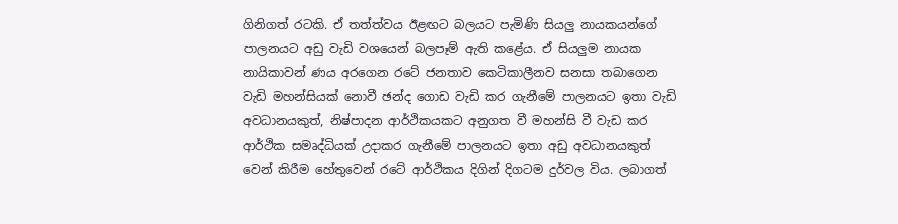ගිනිගත් රටකි. ඒ තත්ත්වය ඊළඟට බලයට පැමිණි සියලු නායකයන්ගේ පාලනයට අඩු වැඩි වශයෙන් බලපෑම් ඇති කළේය. ඒ සියලුම නායක නායිකාවන් ණය අරගෙන රටේ ජනතාව කෙටිකාලීනව සනසා තබාගෙන වැඩි මහන්සියක් නොවී ඡන්ද ගොඩ වැඩි කර ගැනීමේ පාලනයට ඉතා වැඩි අවධානයකුත්, නිෂ්පාදන ආර්ථිකයකට අනුගත වී මහන්සි වී වැඩ කර ආර්ථික සමෘද්ධියක් උදාකර ගැනීමේ පාලනයට ඉතා අඩු අවධානයකුත් වෙන් කිරීම හේතුවෙන් රටේ ආර්ථිකය දිගින් දිගටම දුර්වල විය. ලබාගත්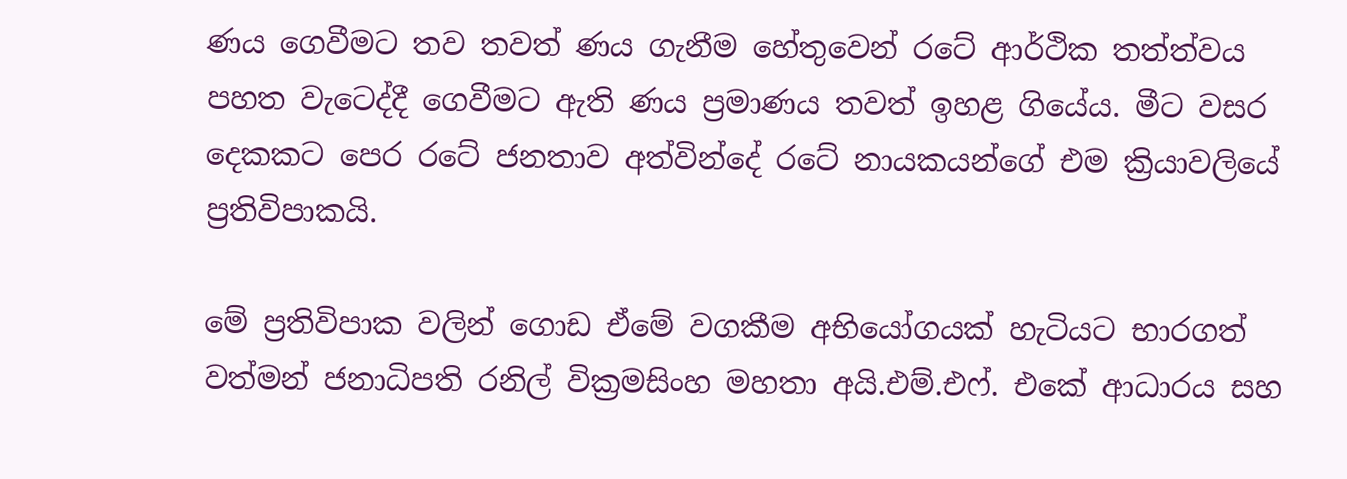ණය ගෙවීමට තව තවත් ණය ගැනීම හේතුවෙන් රටේ ආර්ථික තත්ත්වය පහත වැටෙද්දී ගෙවීමට ඇති ණය ප්‍රමාණය තවත් ඉහළ ගියේය. මීට වසර දෙකකට පෙර රටේ ජනතාව අත්වින්දේ රටේ නායකයන්ගේ එම ක්‍රියාවලියේ ප්‍රතිවිපාකයි.

මේ ප්‍රතිවිපාක වලින් ගොඩ ඒමේ වගකීම අභියෝගයක් හැටියට භාරගත් වත්මන් ජනාධිපති රනිල් වික්‍රමසිංහ මහතා අයි.එම්.එෆ්. එකේ ආධාරය සහ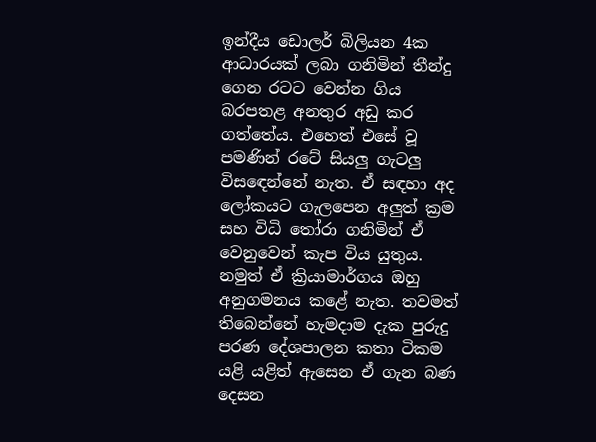ඉන්දීය ඩොලර් බිලියන 4ක ආධාරයක් ලබා ගනිමින් තීන්දු ගෙන රටට වෙන්න ගිය බරපතළ අනතුර අඩු කර ගත්තේය. එහෙත් එසේ වූ පමණින් රටේ සියලු ගැටලු විසඳෙන්නේ නැත. ඒ සඳහා අද ලෝකයට ගැලපෙන අලුත් ක්‍රම සහ විධි තෝරා ගනිමින් ඒ වෙනුවෙන් කැප විය යුතුය. නමුත් ඒ ක්‍රියාමාර්ගය ඔහු අනුගමනය කළේ නැත. තවමත් තිබෙන්නේ හැමදාම දැක පුරුදු පරණ දේශපාලන කතා ටිකම යළි යළිත් ඇසෙන ඒ ගැන බණ දෙසන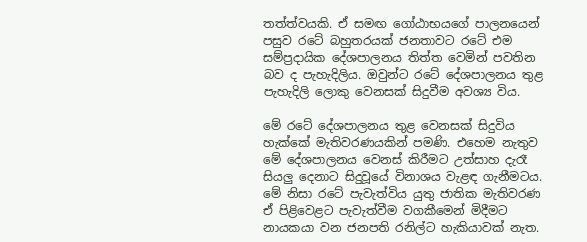තත්ත්වයකි. ඒ සමඟ ගෝඨාභයගේ පාලනයෙන් පසුව රටේ බහුතරයක් ජනතාවට රටේ එම සම්ප්‍රදායික දේශපාලනය තිත්ත වෙමින් පවතින බව ද පැහැදිලිය. ඔවුන්ට රටේ දේශපාලනය තුළ පැහැදිලි ලොකු වෙනසක් සිදුවීම අවශ්‍ය විය.

මේ රටේ දේශපාලනය තුළ වෙනසක් සිදුවිය හැක්කේ මැතිවරණයකින් පමණි. එහෙම නැතුව මේ දේශපාලනය වෙනස් කිරීමට උත්සාහ දැරෑ සියලු දෙනාට සිදුවූයේ විනාශය වැළඳ ගැනීමටය. මේ නිසා රටේ පැවැත්විය යුතු ජාතික මැතිවරණ ඒ පිළිවෙළට පැවැත්වීම වගකීමෙන් මිදීමට නායකයා වන ජනපති රනිල්ට හැකියාවක් නැත.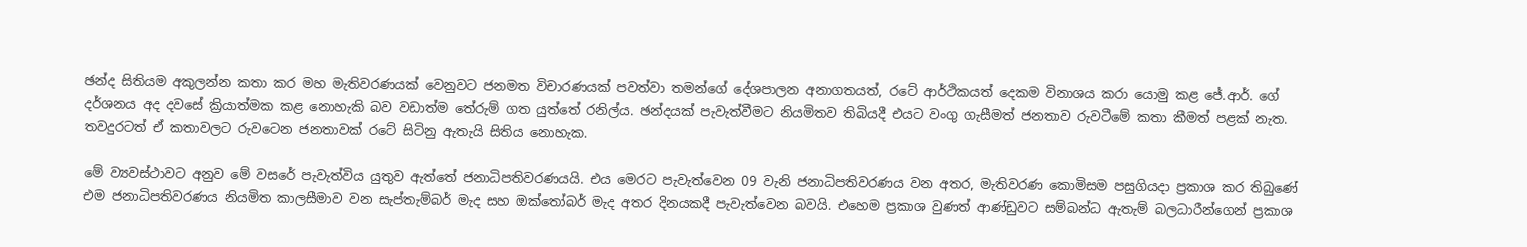ඡන්ද සිතියම අකුලන්න කතා කර මහ මැතිවරණයක් වෙනුවට ජනමත විචාරණයක් පවත්වා තමන්ගේ දේශපාලන අනාගතයත්, රටේ ආර්ථිකයත් දෙකම විනාශය කරා යොමු කළ ජේ.ආර්. ගේ දර්ශනය අද දවසේ ක්‍රියාත්මක කළ නොහැකි බව වඩාත්ම තේරුම් ගත යුත්තේ රනිල්ය. ඡන්දයක් පැවැත්වීමට නියමිතව තිබියදී එයට වංගු ගැසීමත් ජනතාව රුවටීමේ කතා කීමත් පළක් නැත. තවදුරටත් ඒ කතාවලට රුවටෙන ජනතාවක් රටේ සිටිනු ඇතැයි සිතිය නොහැක.

මේ ව්‍යවස්ථාවට අනුව මේ වසරේ පැවැත්විය යුතුව ඇත්තේ ජනාධිපතිවරණයයි. එය මෙරට පැවැත්වෙන 09 වැනි ජනාධිපතිවරණය වන අතර, මැතිවරණ කොමිසම පසුගියදා ප්‍රකාශ කර තිබුණේ එම ජනාධිපතිවරණය නියමිත කාලසීමාව වන සැප්තැම්බර් මැද සහ ඔක්තෝබර් මැද අතර දිනයකදී පැවැත්වෙන බවයි. එහෙම ප්‍රකාශ වුණත් ආණ්ඩුවට සම්බන්ධ ඇතැම් බලධාරීන්ගෙන් ප්‍රකාශ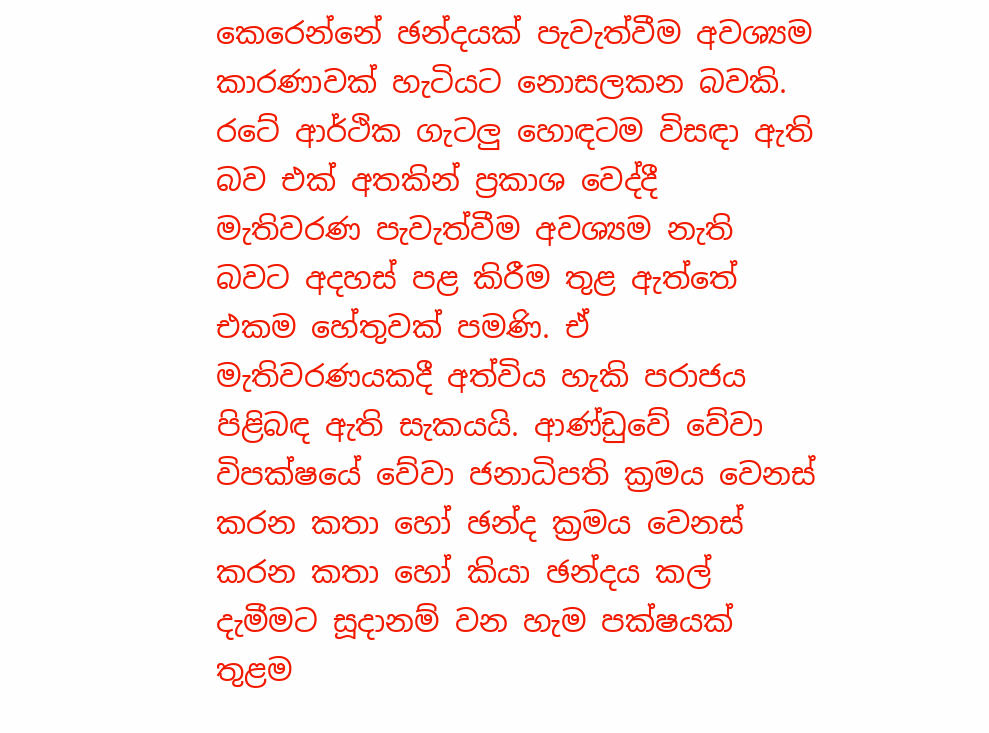කෙරෙන්නේ ඡන්දයක් පැවැත්වීම අවශ්‍යම කාරණාවක් හැටියට නොසලකන බවකි. රටේ ආර්ථික ගැටලු හොඳටම විසඳා ඇති බව එක් අතකින් ප්‍රකාශ වෙද්දී මැතිවරණ පැවැත්වීම අවශ්‍යම නැති බවට අදහස් පළ කිරීම තුළ ඇත්තේ එකම හේතුවක් පමණි. ඒ මැතිවරණයකදී අත්විය හැකි පරාජය පිළිබඳ ඇති සැකයයි. ආණ්ඩුවේ වේවා විපක්ෂයේ වේවා ජනාධිපති ක්‍රමය වෙනස් කරන කතා හෝ ඡන්ද ක්‍රමය වෙනස් කරන කතා හෝ කියා ඡන්දය කල් දැමීමට සූදානම් වන හැම පක්ෂයක් තුළම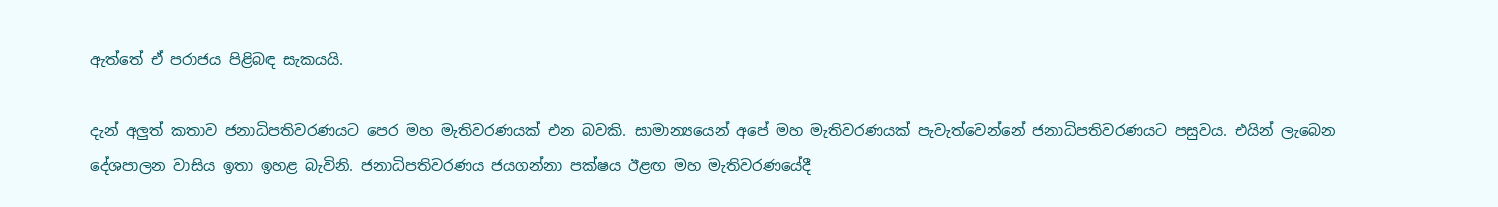ඇත්තේ ඒ පරාජය පිළිබඳ සැකයයි.

දැන් අලුත් කතාව ජනාධිපතිවරණයට පෙර මහ මැතිවරණයක් එන බවකි. සාමාන්‍යයෙන් අපේ මහ මැතිවරණයක් පැවැත්වෙන්නේ ජනාධිපතිවරණයට පසුවය. එයින් ලැබෙන දේශපාලන වාසිය ඉතා ඉහළ බැවිනි. ජනාධිපතිවරණය ජයගන්නා පක්ෂය ඊළඟ මහ මැතිවරණයේදී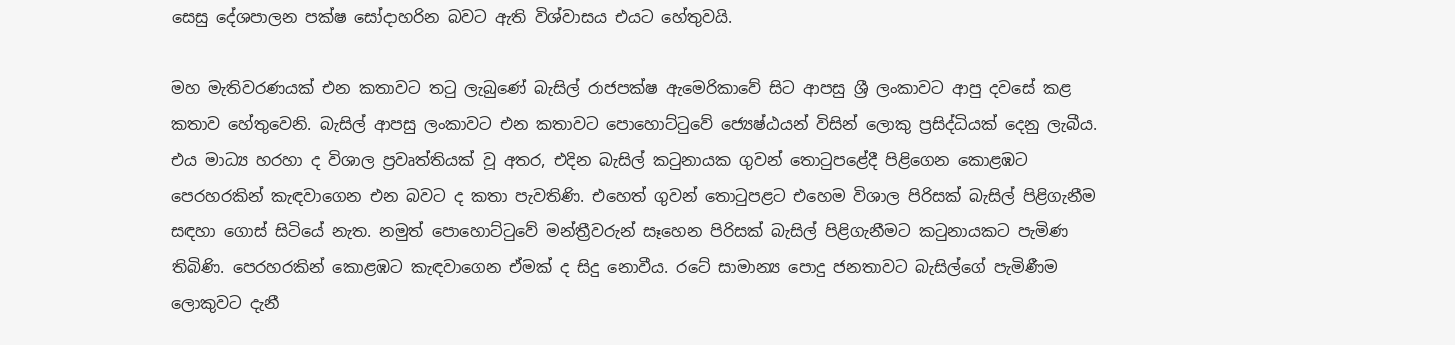සෙසු දේශපාලන පක්ෂ සෝදාහරින බවට ඇති විශ්වාසය එයට හේතුවයි.

මහ මැතිවරණයක් එන කතාවට තටු ලැබුණේ බැසිල් රාජපක්ෂ ඇමෙරිකාවේ සිට ආපසු ශ්‍රී ලංකාවට ආපු දවසේ කළ කතාව හේතුවෙනි. බැසිල් ආපසු ලංකාවට එන කතාවට පොහොට්ටුවේ ජ්‍යෙෂ්ඨයන් විසින් ලොකු ප්‍රසිද්ධියක් දෙනු ලැබීය. එය මාධ්‍ය හරහා ද විශාල ප්‍රවෘත්තියක් වූ අතර, එදින බැසිල් කටුනායක ගුවන් තොටුපළේදී පිළිගෙන කොළඹට පෙරහරකින් කැඳවාගෙන එන බවට ද කතා පැවතිණි. එහෙත් ගුවන් තොටුපළට එහෙම විශාල පිරිසක් බැසිල් පිළිගැනීම සඳහා ගොස් සිටියේ නැත. නමුත් පොහොට්ටුවේ මන්ත්‍රීවරුන් සෑහෙන පිරිසක් බැසිල් පිළිගැනීමට කටුනායකට පැමිණ තිබිණි. පෙරහරකින් කොළඹට කැඳවාගෙන ඒමක් ද සිදු නොවීය. රටේ සාමාන්‍ය පොදු ජනතාවට බැසිල්ගේ පැමිණීම ලොකුවට දැනී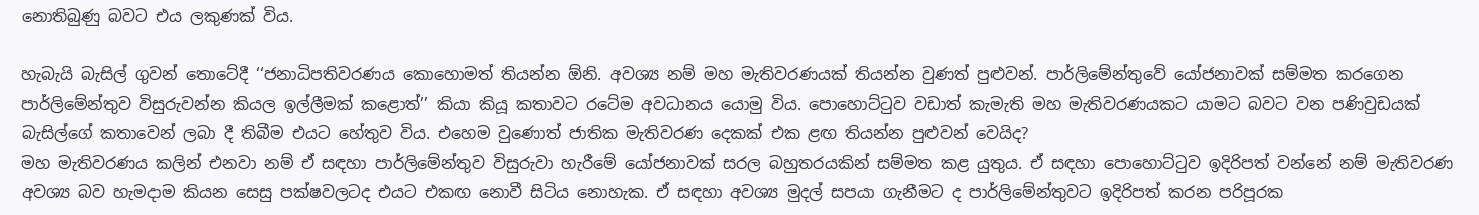නොතිබුණු බවට එය ලකුණක් විය.

හැබැයි බැසිල් ගුවන් තොටේදී ‘‘ජනාධිපතිවරණය කොහොමත් තියන්න ඕනි. අවශ්‍ය නම් මහ මැතිවරණයක් තියන්න වුණත් පුළුවන්. පාර්ලිමේන්තුවේ යෝජනාවක් සම්මත කරගෙන පාර්ලිමේන්තුව විසුරුවන්න කියල ඉල්ලීමක් කළොත්’’ කියා කියූ කතාවට රටේම අවධානය යොමු විය. පොහොට්ටුව වඩාත් කැමැති මහ මැතිවරණයකට යාමට බවට වන පණිවුඩයක් බැසිල්ගේ කතාවෙන් ලබා දී තිබීම එයට හේතුව විය. එහෙම වුණොත් ජාතික මැතිවරණ දෙකක් එක ළඟ තියන්න පුළුවන් වෙයිද?
මහ මැතිවරණය කලින් එනවා නම් ඒ සඳහා පාර්ලිමේන්තුව විසුරුවා හැරීමේ යෝජනාවක් සරල බහුතරයකින් සම්මත කළ යුතුය. ඒ සඳහා පොහොට්ටුව ඉදිරිපත් වන්නේ නම් මැතිවරණ අවශ්‍ය බව හැමදාම කියන සෙසු පක්ෂවලටද එයට එකඟ නොවී සිටිය නොහැක. ඒ සඳහා අවශ්‍ය මුදල් සපයා ගැනීමට ද පාර්ලිමේන්තුවට ඉදිරිපත් කරන පරිපූරක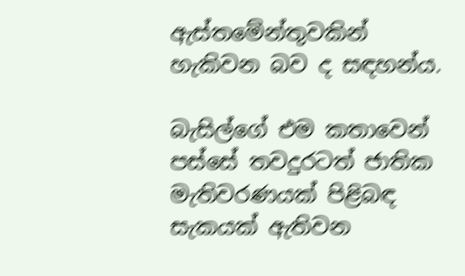ඇස්තමේන්තුවකින් හැකිවන බව ද සඳහන්ය.

බැසිල්ගේ එම කතාවෙන් පස්සේ තවදුරටත් ජාතික මැතිවරණයක් පිළිබඳ සැකයක් ඇතිවන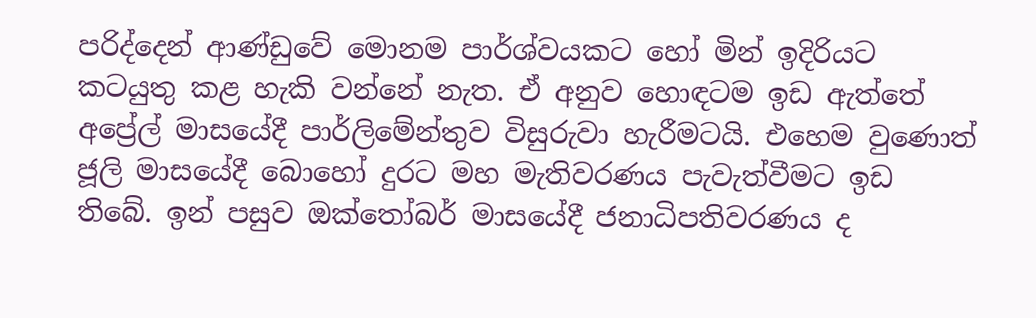පරිද්දෙන් ආණ්ඩුවේ මොනම පාර්ශ්වයකට හෝ මින් ඉදිරියට කටයුතු කළ හැකි වන්නේ නැත. ඒ අනුව හොඳටම ඉඩ ඇත්තේ අප්‍රේල් මාසයේදී පාර්ලිමේන්තුව විසුරුවා හැරීමටයි. එහෙම වුණොත් ජූලි මාසයේදී බොහෝ දුරට මහ මැතිවරණය පැවැත්වීමට ඉඩ තිබේ. ඉන් පසුව ඔක්තෝබර් මාසයේදී ජනාධිපතිවරණය ද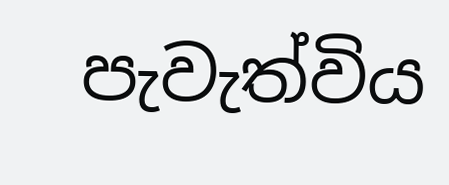පැවැත්විය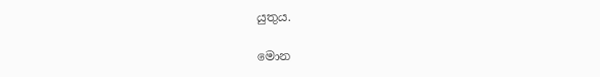යුතුය.

මොන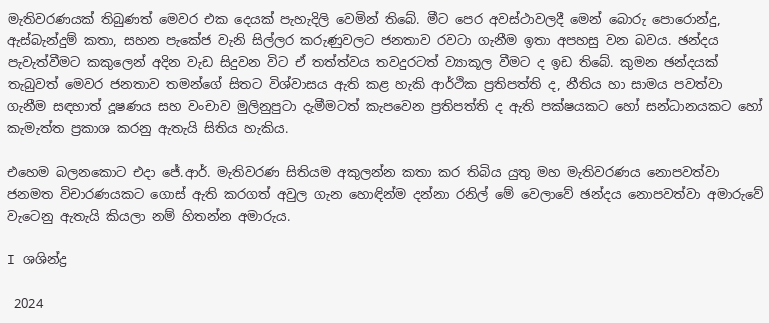මැතිවරණයක් තිබුණත් මෙවර එක දෙයක් පැහැදිලි වෙමින් තිබේ. මීට පෙර අවස්ථාවලදී මෙන් බොරු පොරොන්දු, ඇස්බැන්දුම් කතා, සහන පැකේජ වැනි සිල්ලර කරුණුවලට ජනතාව රවටා ගැනීම ඉතා අපහසු වන බවය. ඡන්දය පැවැත්වීමට කකුලෙන් අදින වැඩ සිදුවන විට ඒ තත්ත්වය තවදුරටත් ව්‍යාකූල වීමට ද ඉඩ තිබේ. කුමන ඡන්දයක් තැබුවත් මෙවර ජනතාව තමන්ගේ සිතට විශ්වාසය ඇති කළ හැකි ආර්ථික ප්‍රතිපත්ති ද, නීතිය හා සාමය පවත්වා ගැනීම සඳහාත් දූෂණය සහ වංචාව මුලිනුපුටා දැමීමටත් කැපවෙන ප්‍රතිපත්ති ද ඇති පක්ෂයකට හෝ සන්ධානයකට හෝ කැමැත්ත ප්‍රකාශ කරනු ඇතැයි සිතිය හැකිය.

එහෙම බලනකොට එදා ජේ.ආර්. මැතිවරණ සිතියම අකුලන්න කතා කර තිබිය යුතු මහ මැතිවරණය නොපවත්වා ජනමත විචාරණයකට ගොස් ඇති කරගත් අවුල ගැන හොඳින්ම දන්නා රනිල් මේ වෙලාවේ ඡන්දය නොපවත්වා අමාරුවේ වැටෙනු ඇතැයි කියලා නම් හිතන්න අමාරුය.

I ශශින්ද්‍ර

 2024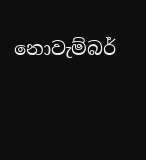නොවැම්බර්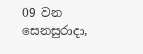09 වන සෙනසුරාදා,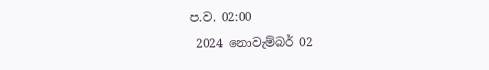ප.ව. 02:00
 2024 නොවැම්බර් 02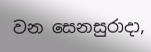වන සෙනසුරාදා,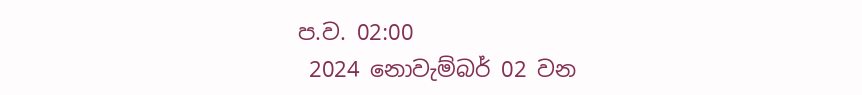ප.ව. 02:00
 2024 නොවැම්බර් 02 වන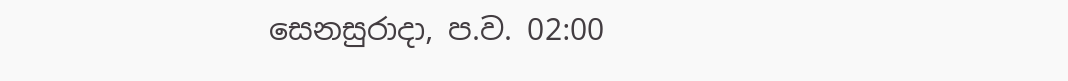සෙනසුරාදා, ප.ව. 02:00